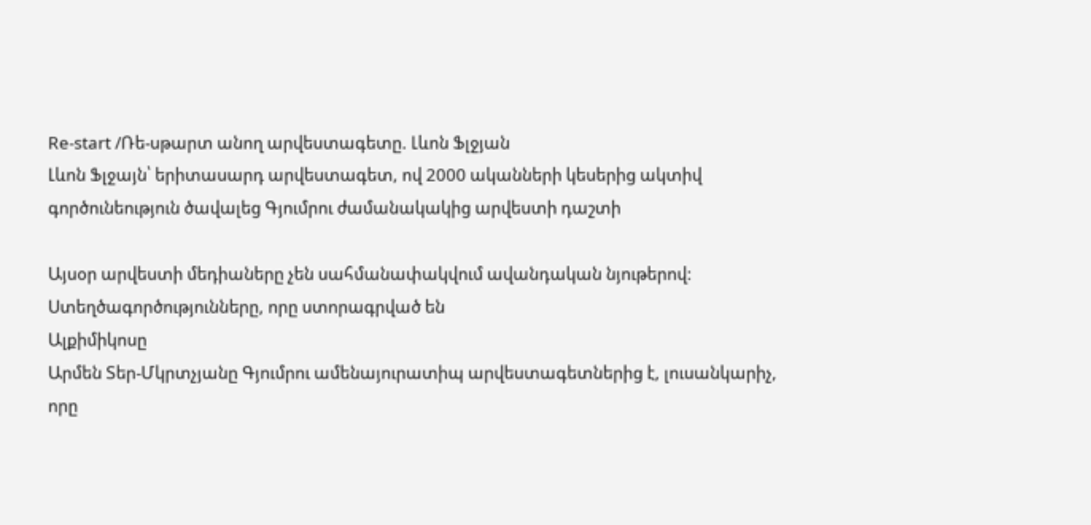Re-start /Ռե-սթարտ անող արվեստագետը. Լևոն Ֆլջյան
Լևոն Ֆլջայն՝ երիտասարդ արվեստագետ, ով 2000 ականների կեսերից ակտիվ գործունեություն ծավալեց Գյումրու ժամանակակից արվեստի դաշտի

Այսօր արվեստի մեդիաները չեն սահմանափակվում ավանդական նյութերով:
Ստեղծագործությունները, որը ստորագրված են
Ալքիմիկոսը
Արմեն Տեր-Մկրտչյանը Գյումրու ամենայուրատիպ արվեստագետներից է, լուսանկարիչ, որը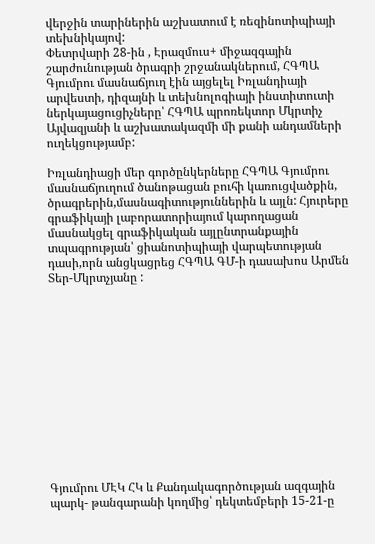վերջին տարիներին աշխատում է ռեզինոտիպիայի տեխնիկայով:
Փետրվարի 28-ին , Էրազմուս+ միջազգային շարժունության ծրագրի շրջանակներում, ՀԳՊԱ Գյումրու մասնաճյուղ էին այցելել Իռլանդիայի արվեստի, դիզայնի և տեխնոլոգիայի ինստիտուտի ներկայացուցիչները՝ ՀԳՊԱ պրոռեկտոր Մկրտիչ Այվազյանի և աշխատակազմի մի քանի անդամների ուղեկցությամբ:

Իռլանդիացի մեր գործընկերները ՀԳՊԱ Գյումրու մասնաճյուղում ծանոթացան բուհի կառուցվածքին, ծրագրերին,մասնագիտություններին և այլն: Հյուրերը գրաֆիկայի լաբորատորիայում կարողացան մասնակցել գրաֆիկական այլընտրանքային տպագրության՝ ցիանոտիպիայի վարպետության դասի,որն անցկացրեց ՀԳՊԱ ԳՄ-ի դասախոս Արմեն Տեր-Մկրտչյանը :













Գյումրու ՄԷԿ ՀԿ և Քանդակագործության ազգային պարկ- թանգարանի կողմից՝ դեկտեմբերի 15-21-ը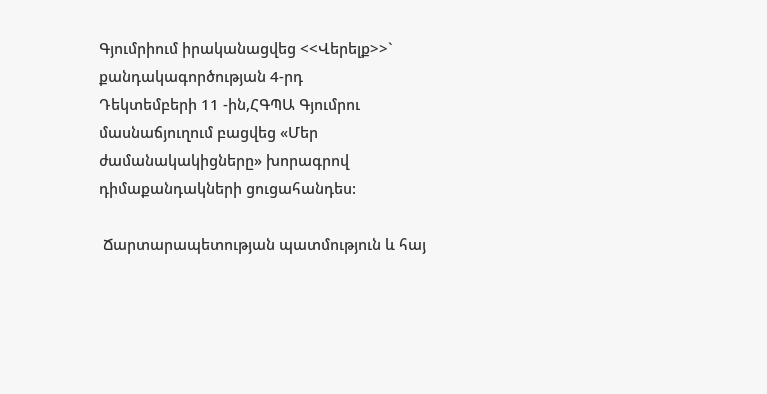Գյումրիում իրականացվեց <<Վերելք>>` քանդակագործության 4-րդ
Դեկտեմբերի 11 -ին,ՀԳՊԱ Գյումրու մասնաճյուղում բացվեց «Մեր ժամանակակիցները» խորագրով դիմաքանդակների ցուցահանդես:

 Ճարտարապետության պատմություն և հայ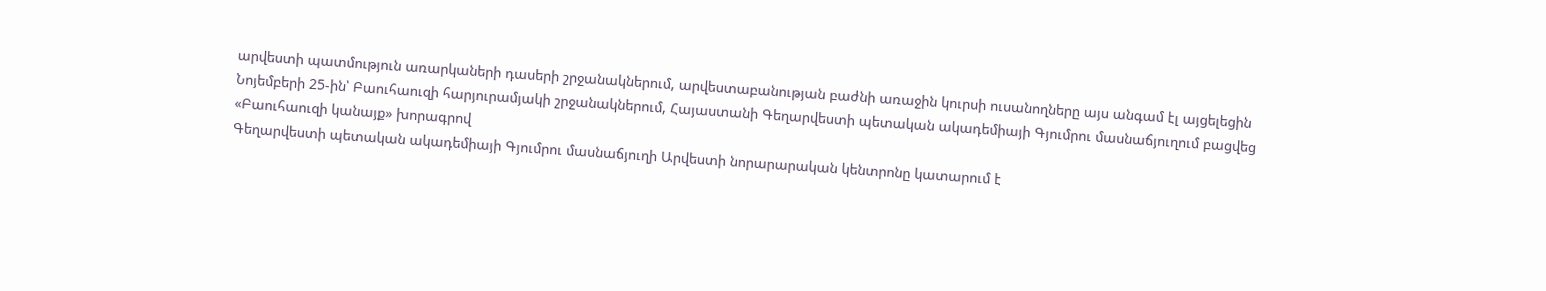արվեստի պատմություն առարկաների դասերի շրջանակներում, արվեստաբանության բաժնի առաջին կուրսի ուսանողները այս անգամ էլ այցելեցին
Նոյեմբերի 25-ին՝ Բաուհաուզի հարյուրամյակի շրջանակներում, Հայաստանի Գեղարվեստի պետական ակադեմիայի Գյումրու մասնաճյուղում բացվեց «Բաուհաուզի կանայք» խորագրով
Գեղարվեստի պետական ակադեմիայի Գյումրու մասնաճյուղի Արվեստի նորարարական կենտրոնը կատարում է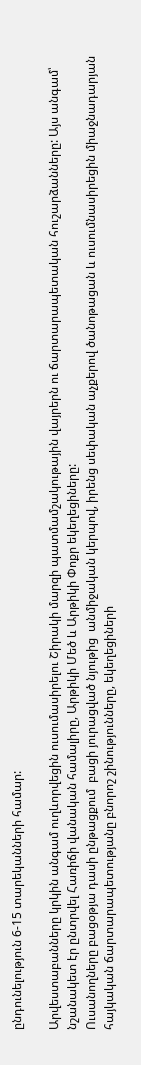ընդունելություն 6-15 տարեկանների համար:

Արվեստաբանները կրկին անգամ ուղևորվեցին ուսումասիրելու Շիրակի մարզի պատմամշակութային վայրերն ու ճարտարապետական հուշարձանները: Այս անգամ՝ նշանակետ էր ընտրվել Հառիճի վանական համալիրը, Արթիկի Մեծ և Արթիկի Փոքր եկեղեցիները:
Ուսանողները բացօթյա դասի ընթացքում  բացի յուրացված նյութից  անմիջական կերպով, իրենց սեփական աչքերով ծանոթացան և ուսումնասիրեցին միաջնադարյան հայկական ճարտարապետությանը բնորոշ շինությունները, եկեղեցիների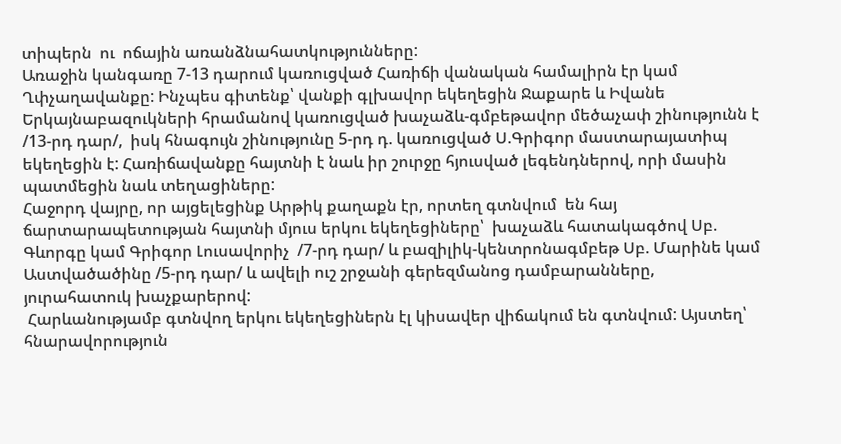տիպերն  ու  ոճային առանձնահատկությունները:
Առաջին կանգառը 7-13 դարում կառուցված Հառիճի վանական համալիրն էր կամ Ղփչաղավանքը: Ինչպես գիտենք՝ վանքի գլխավոր եկեղեցին Ջաքարե և Իվանե Երկայնաբազուկների հրամանով կառուցված խաչաձև-գմբեթավոր մեծաչափ շինությունն է /13-րդ դար/,  իսկ հնագույն շինությունը 5-րդ դ. կառուցված Ս.Գրիգոր մաստարայատիպ եկեղեցին է: Հառիճավանքը հայտնի է նաև իր շուրջը հյուսված լեգենդներով, որի մասին պատմեցին նաև տեղացիները:
Հաջորդ վայրը, որ այցելեցինք Արթիկ քաղաքն էր, որտեղ գտնվում  են հայ ճարտարապետության հայտնի մյուս երկու եկեղեցիները՝  խաչաձև հատակագծով Սբ. Գևորգը կամ Գրիգոր Լուսավորիչ  /7-րդ դար/ և բազիլիկ-կենտրոնագմբեթ Սբ. Մարինե կամ Աստվածածինը /5-րդ դար/ և ավելի ուշ շրջանի գերեզմանոց դամբարանները,  յուրահատուկ խաչքարերով:
 Հարևանությամբ գտնվող երկու եկեղեցիներն էլ կիսավեր վիճակում են գտնվում: Այստեղ՝  հնարավորություն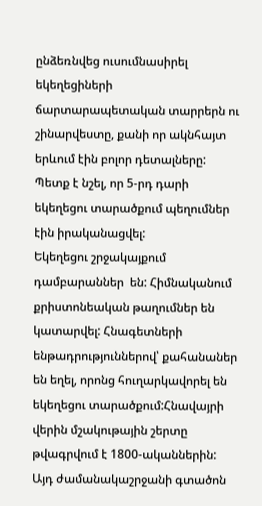ընձեռնվեց ուսումնասիրել եկեղեցիների ճարտարապետական տարրերն ու շինարվեստը, քանի որ ակնհայտ երևում էին բոլոր դետալները: Պետք է նշել, որ 5-րդ դարի եկեղեցու տարածքում պեղումներ էին իրականացվել:
Եկեղեցու շրջակայքում դամբարաններ  են: Հիմնականում քրիստոնեական թաղումներ են կատարվել: Հնագետների  ենթադրություններով՝ քահանաներ են եղել, որոնց հուղարկավորել են եկեղեցու տարածքում:Հնավայրի վերին մշակութային շերտը թվագրվում է 1800-ականներին: Այդ ժամանակաշրջանի գտածոն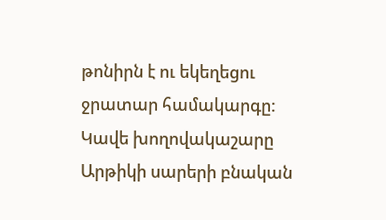թոնիրն է ու եկեղեցու ջրատար համակարգը: Կավե խողովակաշարը Արթիկի սարերի բնական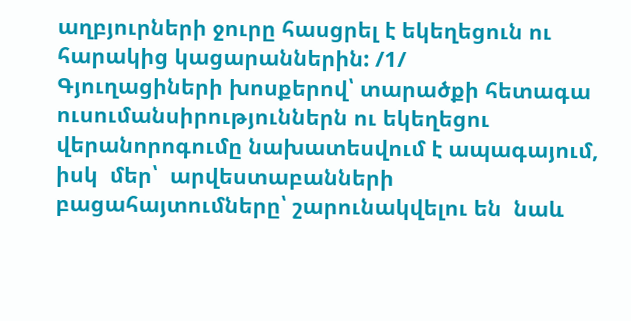աղբյուրների ջուրը հասցրել է եկեղեցուն ու հարակից կացարաններին: /1/
Գյուղացիների խոսքերով՝ տարածքի հետագա ուսումանսիրություններն ու եկեղեցու վերանորոգումը նախատեսվում է ապագայում,  իսկ  մեր՝  արվեստաբանների բացահայտումները՝ շարունակվելու են  նաև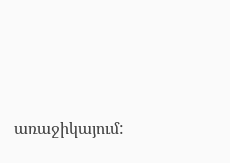առաջիկայում: